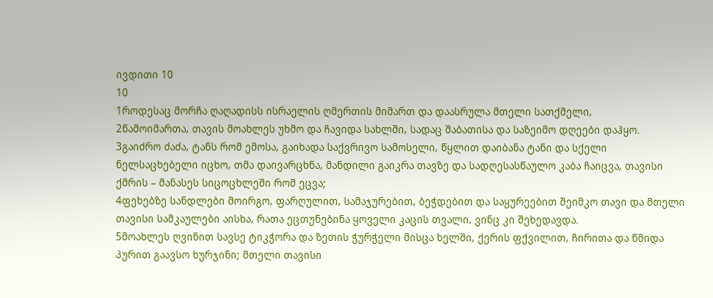ივდითი 10
10
1როდესაც მორჩა ღაღადისს ისრაელის ღმერთის მიმართ და დაასრულა მთელი სათქმელი,
2წამოიმართა, თავის მოახლეს უხმო და ჩავიდა სახლში, სადაც შაბათისა და საზეიმო დღეები დაჰყო.
3გაიძრო ძაძა, ტანს რომ ემოსა, გაიხადა საქვრივო სამოსელი, წყლით დაიბანა ტანი და სქელი ნელსაცხებელი იცხო, თმა დაივარცხნა, მანდილი გაიკრა თავზე და სადღესასწაულო კაბა ჩაიცვა, თავისი ქმრის – მანასეს სიცოცხლეში რომ ეცვა;
4ფეხებზე სანდლები მოირგო, ფარღულით, სამაჯურებით, ბეჭდებით და საყურეებით შეიმკო თავი და მთელი თავისი სამკაულები აისხა, რათა ეცთუნებინა ყოველი კაცის თვალი, ვინც კი შეხედავდა.
5მოახლეს ღვინით სავსე ტიკჭორა და ზეთის ჭურჭელი მისცა ხელში, ქერის ფქვილით, ჩირითა და წმიდა პურით გაავსო ხურჯინი; მთელი თავისი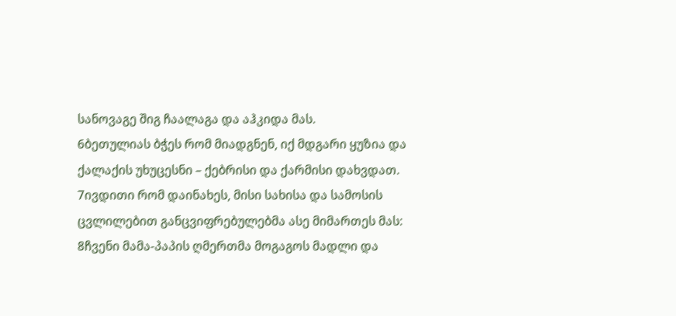სანოვაგე შიგ ჩაალაგა და აჰკიდა მას.
6ბეთულიას ბჭეს რომ მიადგნენ, იქ მდგარი ყუზია და ქალაქის უხუცესნი – ქებრისი და ქარმისი დახვდათ.
7ივდითი რომ დაინახეს, მისი სახისა და სამოსის ცვლილებით განცვიფრებულებმა ასე მიმართეს მას:
8ჩვენი მამა-პაპის ღმერთმა მოგაგოს მადლი და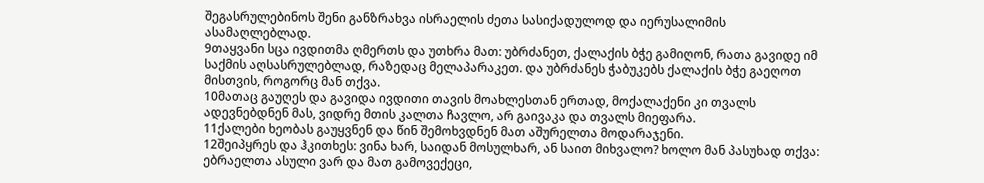შეგასრულებინოს შენი განზრახვა ისრაელის ძეთა სასიქადულოდ და იერუსალიმის ასამაღლებლად.
9თაყვანი სცა ივდითმა ღმერთს და უთხრა მათ: უბრძანეთ, ქალაქის ბჭე გამიღონ, რათა გავიდე იმ საქმის აღსასრულებლად, რაზედაც მელაპარაკეთ. და უბრძანეს ჭაბუკებს ქალაქის ბჭე გაეღოთ მისთვის, როგორც მან თქვა.
10მათაც გაუღეს და გავიდა ივდითი თავის მოახლესთან ერთად, მოქალაქენი კი თვალს ადევნებდნენ მას, ვიდრე მთის კალთა ჩავლო, არ გაივაკა და თვალს მიეფარა.
11ქალები ხეობას გაუყვნენ და წინ შემოხვდნენ მათ აშურელთა მოდარაჯენი.
12შეიპყრეს და ჰკითხეს: ვინა ხარ, საიდან მოსულხარ, ან საით მიხვალო? ხოლო მან პასუხად თქვა: ებრაელთა ასული ვარ და მათ გამოვექეცი,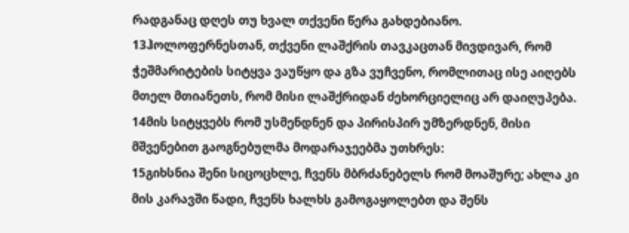რადგანაც დღეს თუ ხვალ თქვენი წერა გახდებიანო.
13ჰოლოფერნესთან, თქვენი ლაშქრის თავკაცთან მივდივარ, რომ ჭეშმარიტების სიტყვა ვაუწყო და გზა ვუჩვენო, რომლითაც ისე აიღებს მთელ მთიანეთს, რომ მისი ლაშქრიდან ძეხორციელიც არ დაიღუპება.
14მის სიტყვებს რომ უსმენდნენ და პირისპირ უმზერდნენ, მისი მშვენებით გაოგნებულმა მოდარაჯეებმა უთხრეს:
15გიხსნია შენი სიცოცხლე, ჩვენს მბრძანებელს რომ მოაშურე; ახლა კი მის კარავში წადი, ჩვენს ხალხს გამოგაყოლებთ და შენს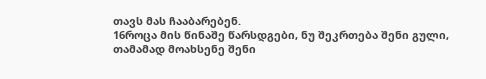თავს მას ჩააბარებენ.
16როცა მის წინაშე წარსდგები, ნუ შეკრთება შენი გული, თამამად მოახსენე შენი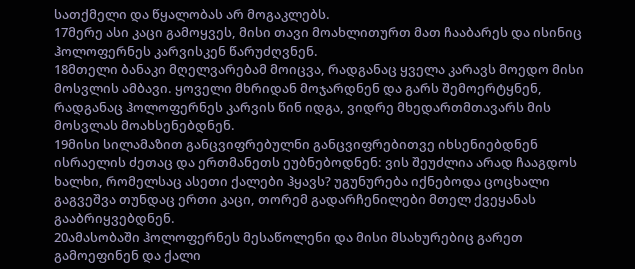სათქმელი და წყალობას არ მოგაკლებს.
17მერე ასი კაცი გამოყვეს, მისი თავი მოახლითურთ მათ ჩააბარეს და ისინიც ჰოლოფერნეს კარვისკენ წარუძღვნენ.
18მთელი ბანაკი მღელვარებამ მოიცვა, რადგანაც ყველა კარავს მოედო მისი მოსვლის ამბავი. ყოველი მხრიდან მოჯარდნენ და გარს შემოერტყნენ, რადგანაც ჰოლოფერნეს კარვის წინ იდგა, ვიდრე მხედართმთავარს მის მოსვლას მოახსენებდნენ.
19მისი სილამაზით განცვიფრებულნი განცვიფრებითვე იხსენიებდნენ ისრაელის ძეთაც და ერთმანეთს ეუბნებოდნენ: ვის შეუძლია არად ჩააგდოს ხალხი, რომელსაც ასეთი ქალები ჰყავს? უგუნურება იქნებოდა ცოცხალი გაგვეშვა თუნდაც ერთი კაცი, თორემ გადარჩენილები მთელ ქვეყანას გააბრიყვებდნენ.
20ამასობაში ჰოლოფერნეს მესაწოლენი და მისი მსახურებიც გარეთ გამოეფინენ და ქალი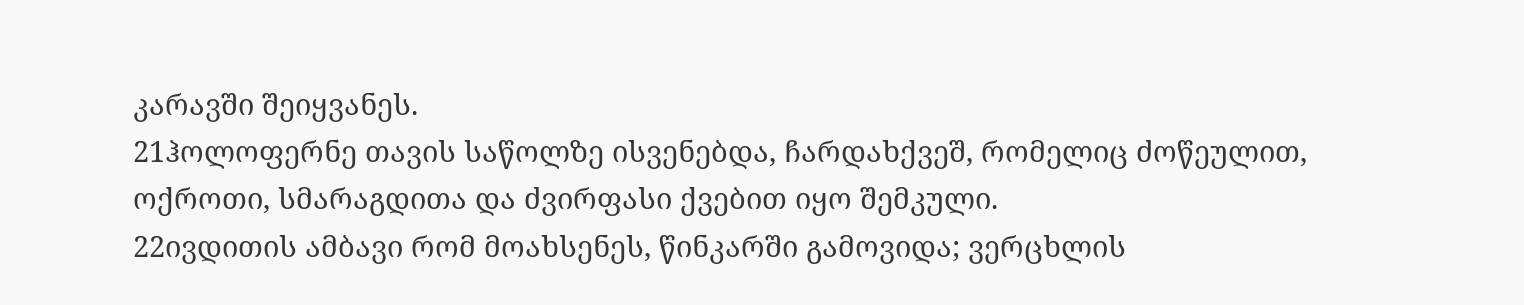კარავში შეიყვანეს.
21ჰოლოფერნე თავის საწოლზე ისვენებდა, ჩარდახქვეშ, რომელიც ძოწეულით, ოქროთი, სმარაგდითა და ძვირფასი ქვებით იყო შემკული.
22ივდითის ამბავი რომ მოახსენეს, წინკარში გამოვიდა; ვერცხლის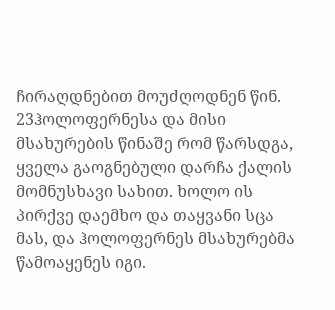ჩირაღდნებით მოუძღოდნენ წინ.
23ჰოლოფერნესა და მისი მსახურების წინაშე რომ წარსდგა, ყველა გაოგნებული დარჩა ქალის მომნუსხავი სახით. ხოლო ის პირქვე დაემხო და თაყვანი სცა მას, და ჰოლოფერნეს მსახურებმა წამოაყენეს იგი.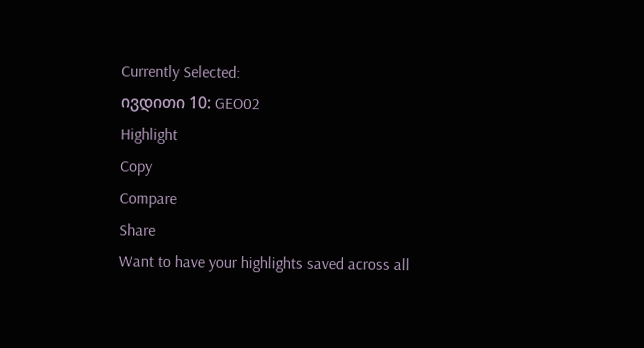Currently Selected:
ივდითი 10: GEO02
Highlight
Copy
Compare
Share
Want to have your highlights saved across all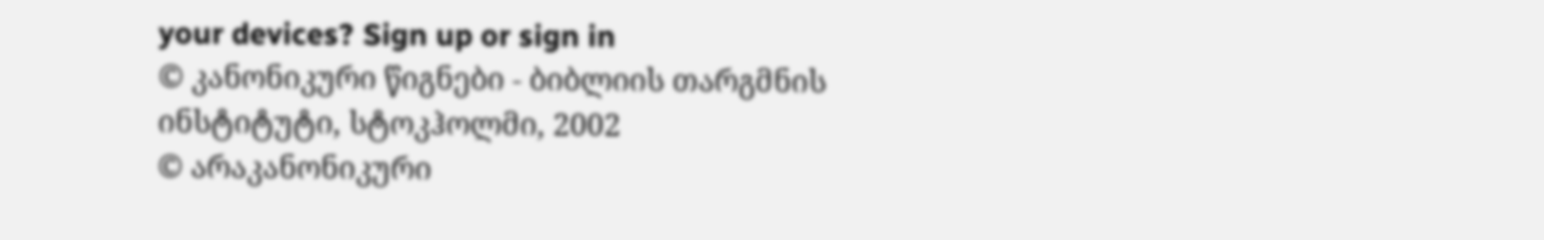your devices? Sign up or sign in
© კანონიკური წიგნები - ბიბლიის თარგმნის ინსტიტუტი, სტოკჰოლმი, 2002
© არაკანონიკური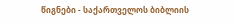წიგნები - საქართველოს ბიბლიის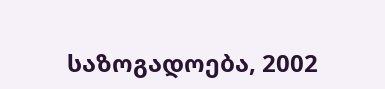საზოგადოება, 2002